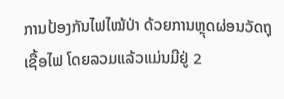ການປ້ອງກັນໄຟໄໝ້ປ່າ ດ້ວຍການຫຼຸດຜ່ອນວັດຖຸເຊື້ອໄຟ ໂດຍລວມແລ້ວແມ່ນມີຢູ່ 2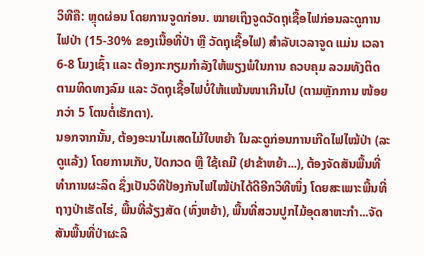ວິທີຄື: ຫຼຸດຜ່ອນ ໂດຍການຈູດກ່ອນ. ໝາຍເຖິງຈູດວັດຖຸເຊື້ອໄຟກ່ອນລະດູການໄຟປ່າ (15-30% ຂອງເນື້ອທີ່ປ່າ ຫຼື ວັດຖຸເຊື້ອໄຟ) ສໍາລັບເວລາຈູດ ແມ່ນ ເວລາ 6-8 ໂມງເຊົ້າ ແລະ ຕ້ອງກະກຽມກໍາລັງໃຫ້ພຽງພໍໃນການ ຄວບຄຸມ ລວມທັງຕິດຕາມທິດທາງລົມ ແລະ ວັດຖຸເຊື້ອໄຟບໍ່ໃຫ້ແໜ້ນໜາເກີນໄປ (ຕາມຫຼັກການ ໜ້ອຍກວ່າ 5 ໂຕນຕໍ່ເຮັກຕາ).
ນອກຈາກນັ້ນ, ຕ້ອງອະນາໄມເສດໄມ້ໃບຫຍ້າ ໃນລະດູກ່ອນການເກີດໄຟໄໝ້ປ່າ (ລະດູແລ້ງ) ໂດຍການເກັບ, ປັດກວດ ຫຼື ໃຊ້ເຄມີ (ຢາຂ້າຫຍ້າ...), ຕ້ອງຈັດສັນພື້ນທີ່ທໍາການຜະລິດ ຊຶ່ງເປັນວິທີປ້ອງກັນໄຟໄໝ້ປ່າໄດ້ດີອີກວິທີໜຶ່ງ ໂດຍສະເພາະພື້ນທີ່ຖາງປ່າເຮັດໄຮ່, ພື້ນທີ່ລ້ຽງສັດ (ທົ່ງຫຍ້າ), ພື້ນທີ່ສວນປູກໄມ້ອຸດສາຫະກໍາ...ຈັດສັນພື້ນທີ່ປ່າຜະລິ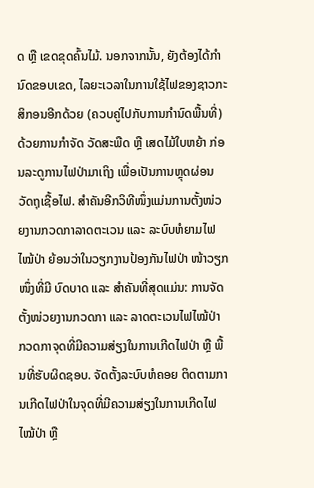ດ ຫຼື ເຂດຂຸດຄົ້ນໄມ້. ນອກຈາກນັ້ນ, ຍັງຕ້ອງໄດ້ກໍານົດຂອບເຂດ, ໄລຍະເວລາໃນການໃຊ້ໄຟຂອງຊາວກະສິກອນອີກດ້ວຍ (ຄວບຄູ່ໄປກັບການກຳນົດພື້ນທີ່) ດ້ວຍການກໍາຈັດ ວັດສະພືດ ຫຼື ເສດໄມ້ໃບຫຍ້າ ກ່ອນລະດູການໄຟປ່າມາເຖິງ ເພື່ອເປັນການຫຼຸດຜ່ອນວັດຖຸເຊື້ອໄຟ. ສໍາຄັນອີກວິທີໜຶ່ງແມ່ນການຕັ້ງໜ່ວຍງານກວດກາລາດຕະເວນ ແລະ ລະບົບຫໍຍາມໄຟໄໝ້ປ່າ ຍ້ອນວ່າໃນວຽກງານປ້ອງກັນໄຟປ່າ ໜ້າວຽກໜຶ່ງທີ່ມີ ບົດບາດ ແລະ ສໍາຄັນທີ່ສຸດແມ່ນ: ການຈັດຕັ້ງໜ່ວຍງານກວດກາ ແລະ ລາດຕະເວນໄຟໄໝ້ປ່າ ກວດກາຈຸດທີ່ມີຄວາມສ່ຽງໃນການເກີດໄຟປ່າ ຫຼື ພື້ນທີ່ຮັບຜິດຊອບ. ຈັດຕັ້ງລະບົບຫໍຄອຍ ຕິດຕາມການເກີດໄຟປ່າໃນຈຸດທີ່ມີຄວາມສ່ຽງໃນການເກີດໄຟໄໝ້ປ່າ ຫຼື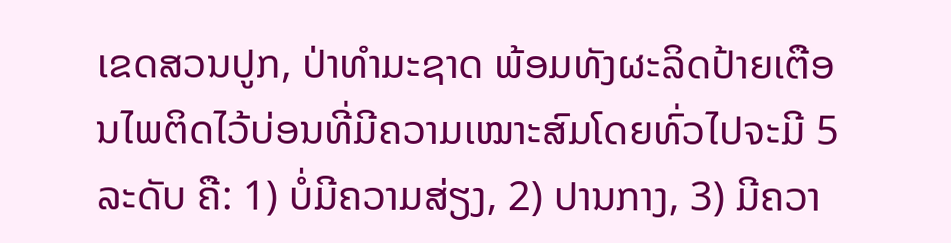ເຂດສວນປູກ, ປ່າທໍາມະຊາດ ພ້ອມທັງຜະລິດປ້າຍເຕືອນໄພຕິດໄວ້ບ່ອນທີ່ມີຄວາມເໝາະສົມໂດຍທົ່ວໄປຈະມີ 5 ລະດັບ ຄື: 1) ບໍ່ມີຄວາມສ່ຽງ, 2) ປານກາງ, 3) ມີຄວາ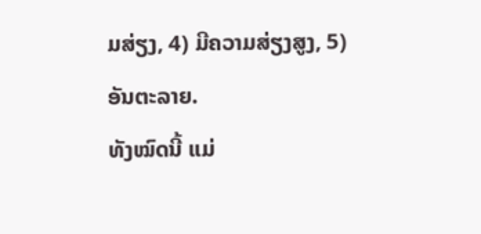ມສ່ຽງ, 4) ມີຄວາມສ່ຽງສູງ, 5) ອັນຕະລາຍ.
ທັງໝົດນີ້ ແມ່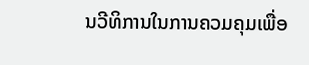ນວີທິການໃນການຄວມຄຸມເພື່ອ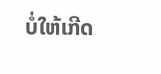ບໍ່ໃຫ້ເກີດ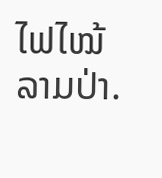ໄຟໄໝ້ລາມປ່າ.